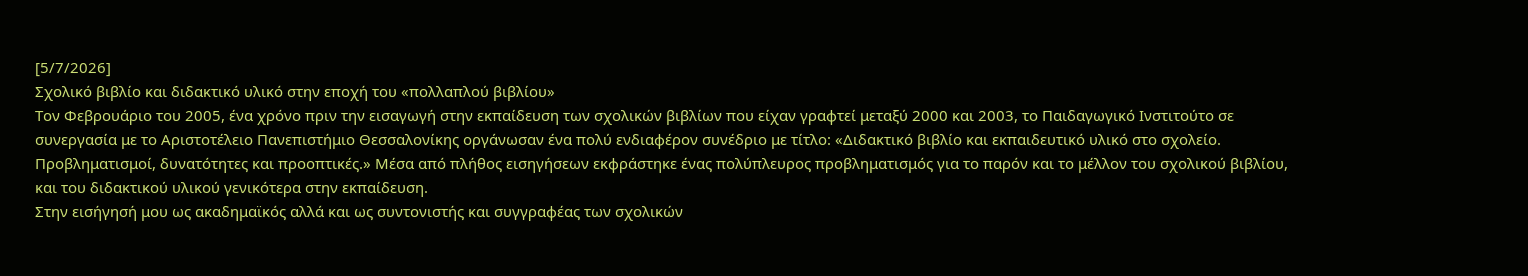[5/7/2026]
Σχολικό βιβλίο και διδακτικό υλικό στην εποχή του «πολλαπλού βιβλίου»
Τον Φεβρουάριο του 2005, ένα χρόνο πριν την εισαγωγή στην εκπαίδευση των σχολικών βιβλίων που είχαν γραφτεί μεταξύ 2000 και 2003, το Παιδαγωγικό Ινστιτούτο σε συνεργασία με το Αριστοτέλειο Πανεπιστήμιο Θεσσαλονίκης οργάνωσαν ένα πολύ ενδιαφέρον συνέδριο με τίτλο: «Διδακτικό βιβλίο και εκπαιδευτικό υλικό στο σχολείο. Προβληματισμοί, δυνατότητες και προοπτικές.» Μέσα από πλήθος εισηγήσεων εκφράστηκε ένας πολύπλευρος προβληματισμός για το παρόν και το μέλλον του σχολικού βιβλίου, και του διδακτικού υλικού γενικότερα στην εκπαίδευση.
Στην εισήγησή μου ως ακαδημαϊκός αλλά και ως συντονιστής και συγγραφέας των σχολικών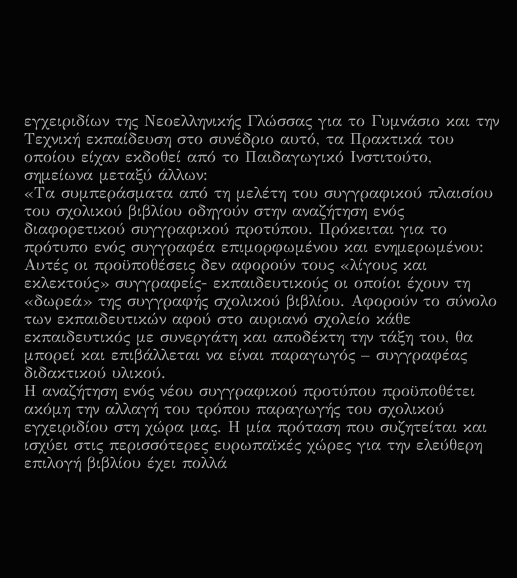εγχειριδίων της Νεοελληνικής Γλώσσας για το Γυμνάσιο και την Τεχνική εκπαίδευση στο συνέδριο αυτό, τα Πρακτικά του οποίου είχαν εκδοθεί από το Παιδαγωγικό Ινστιτούτο, σημείωνα μεταξύ άλλων:
«Τα συμπεράσματα από τη μελέτη του συγγραφικού πλαισίου του σχολικού βιβλίου οδηγούν στην αναζήτηση ενός διαφορετικού συγγραφικού προτύπου. Πρόκειται για το πρότυπο ενός συγγραφέα επιμορφωμένου και ενημερωμένου:
Αυτές οι προϋποθέσεις δεν αφορούν τους «λίγους και εκλεκτούς» συγγραφείς- εκπαιδευτικούς οι οποίοι έχουν τη «δωρεά» της συγγραφής σχολικού βιβλίου. Αφορούν το σύνολο των εκπαιδευτικών αφού στο αυριανό σχολείο κάθε εκπαιδευτικός με συνεργάτη και αποδέκτη την τάξη του, θα μπορεί και επιβάλλεται να είναι παραγωγός – συγγραφέας διδακτικού υλικού.
Η αναζήτηση ενός νέου συγγραφικού προτύπου προϋποθέτει ακόμη την αλλαγή του τρόπου παραγωγής του σχολικού εγχειριδίου στη χώρα μας. Η μία πρόταση που συζητείται και ισχύει στις περισσότερες ευρωπαϊκές χώρες για την ελεύθερη επιλογή βιβλίου έχει πολλά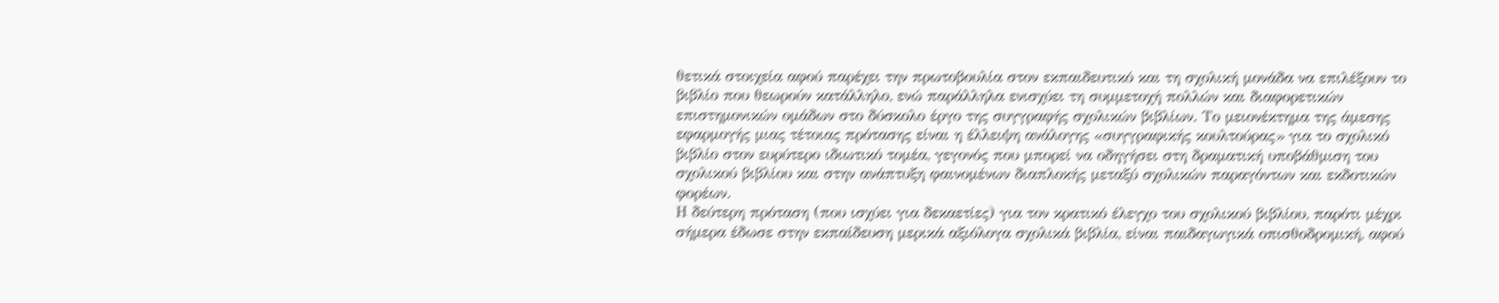θετικά στοιχεία αφού παρέχει την πρωτοβουλία στον εκπαιδευτικό και τη σχολική μονάδα να επιλέξουν το βιβλίο που θεωρούν κατάλληλο, ενώ παράλληλα ενισχύει τη συμμετοχή πολλών και διαφορετικών επιστημονικών ομάδων στο δύσκολο έργο της συγγραφής σχολικών βιβλίων. Το μειονέκτημα της άμεσης εφαρμογής μιας τέτοιας πρότασης είναι η έλλειψη ανάλογης «συγγραφικής κουλτούρας» για το σχολικό βιβλίο στον ευρύτερο ιδιωτικό τομέα, γεγονός που μπορεί να οδηγήσει στη δραματική υποβάθμιση του σχολικού βιβλίου και στην ανάπτυξη φαινομένων διαπλοκής μεταξύ σχολικών παραγόντων και εκδοτικών φορέων.
Η δεύτερη πρόταση (που ισχύει για δεκαετίες) για τον κρατικό έλεγχο του σχολικού βιβλίου, παρότι μέχρι σήμερα έδωσε στην εκπαίδευση μερικά αξιόλογα σχολικά βιβλία, είναι παιδαγωγικά οπισθοδρομική, αφού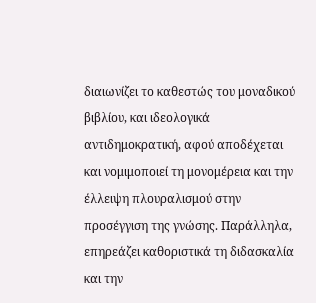διαιωνίζει το καθεστώς του μοναδικού βιβλίου, και ιδεολογικά αντιδημοκρατική, αφού αποδέχεται και νομιμοποιεί τη μονομέρεια και την έλλειψη πλουραλισμού στην προσέγγιση της γνώσης. Παράλληλα, επηρεάζει καθοριστικά τη διδασκαλία και την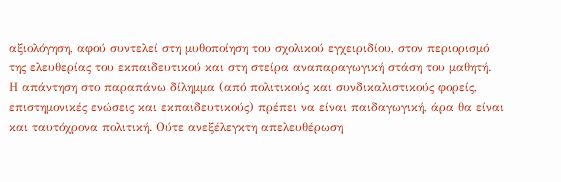αξιολόγηση, αφού συντελεί στη μυθοποίηση του σχολικού εγχειριδίου, στον περιορισμό της ελευθερίας του εκπαιδευτικού και στη στείρα αναπαραγωγική στάση του μαθητή.
Η απάντηση στο παραπάνω δίλημμα (από πολιτικούς και συνδικαλιστικούς φορείς, επιστημονικές ενώσεις και εκπαιδευτικούς) πρέπει να είναι παιδαγωγική, άρα θα είναι και ταυτόχρονα πολιτική. Ούτε ανεξέλεγκτη απελευθέρωση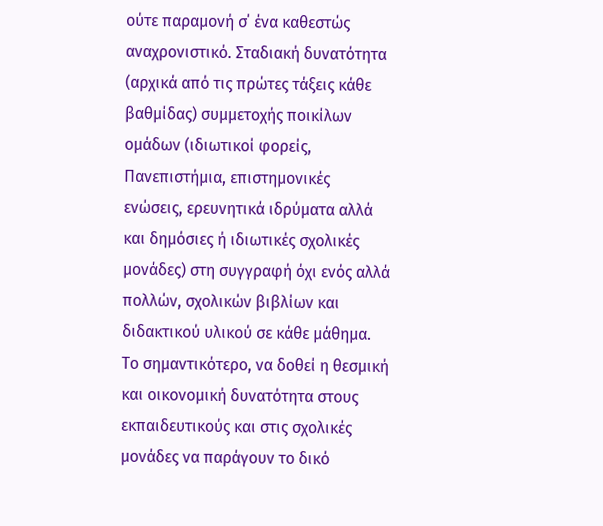ούτε παραμονή σ΄ ένα καθεστώς αναχρονιστικό. Σταδιακή δυνατότητα (αρχικά από τις πρώτες τάξεις κάθε βαθμίδας) συμμετοχής ποικίλων ομάδων (ιδιωτικοί φορείς, Πανεπιστήμια, επιστημονικές ενώσεις, ερευνητικά ιδρύματα αλλά και δημόσιες ή ιδιωτικές σχολικές μονάδες) στη συγγραφή όχι ενός αλλά πολλών, σχολικών βιβλίων και διδακτικού υλικού σε κάθε μάθημα. Το σημαντικότερο, να δοθεί η θεσμική και οικονομική δυνατότητα στους εκπαιδευτικούς και στις σχολικές μονάδες να παράγουν το δικό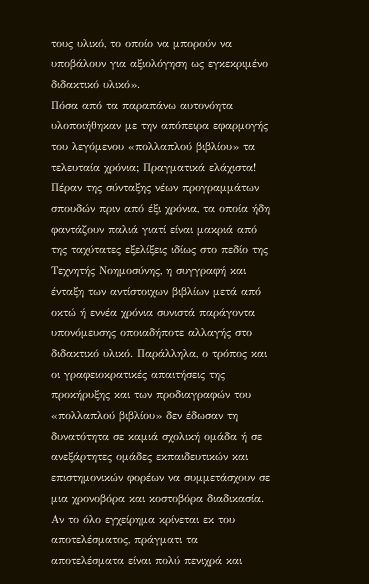τους υλικό, το οποίο να μπορούν να υποβάλουν για αξιολόγηση ως εγκεκριμένο διδακτικό υλικό».
Πόσα από τα παραπάνω αυτονόητα υλοποιήθηκαν με την απόπειρα εφαρμογής του λεγόμενου «πολλαπλού βιβλίου» τα τελευταία χρόνια; Πραγματικά ελάχιστα! Πέραν της σύνταξης νέων προγραμμάτων σπουδών πριν από έξι χρόνια, τα οποία ήδη φαντάζουν παλιά γιατί είναι μακριά από της ταχύτατες εξελίξεις ιδίως στο πεδίο της Τεχνητής Νοημοσύνης, η συγγραφή και ένταξη των αντίστοιχων βιβλίων μετά από οκτώ ή εννέα χρόνια συνιστά παράγοντα υπονόμευσης οποιαδήποτε αλλαγής στο διδακτικό υλικό. Παράλληλα, ο τρόπος και οι γραφειοκρατικές απαιτήσεις της προκήρυξης και των προδιαγραφών του «πολλαπλού βιβλίου» δεν έδωσαν τη δυνατότητα σε καμιά σχολική ομάδα ή σε ανεξάρτητες ομάδες εκπαιδευτικών και επιστημονικών φορέων να συμμετάσχουν σε μια χρονοβόρα και κοστοβόρα διαδικασία. Αν το όλο εγχείρημα κρίνεται εκ του αποτελέσματος, πράγματι τα αποτελέσματα είναι πολύ πενιχρά και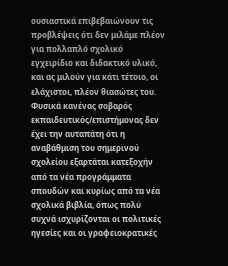ουσιαστικά επιβεβαιώνουν τις προβλέψεις ότι δεν μιλάμε πλέον για πολλαπλό σχολικό εγχειρίδιο και διδακτικό υλικό, και ας μιλούν για κάτι τέτοιο, οι ελάχιστοι, πλέον θιασώτες του.
Φυσικά κανένας σοβαρός εκπαιδευτικός/επιστήμονας δεν έχει την αυταπάτη ότι η αναβάθμιση του σημερινού σχολείου εξαρτάται κατεξοχήν από τα νέα προγράμματα σπουδών και κυρίως από τα νέα σχολικά βιβλία, όπως πολύ συχνά ισχυρίζονται οι πολιτικές ηγεσίες και οι γραφειοκρατικές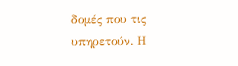δομές που τις υπηρετούν. Η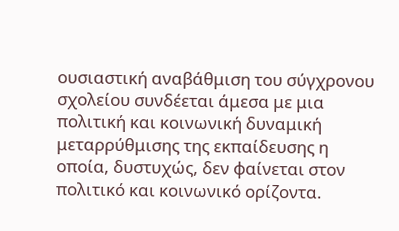ουσιαστική αναβάθμιση του σύγχρονου σχολείου συνδέεται άμεσα με μια πολιτική και κοινωνική δυναμική μεταρρύθμισης της εκπαίδευσης η οποία, δυστυχώς, δεν φαίνεται στον πολιτικό και κοινωνικό ορίζοντα.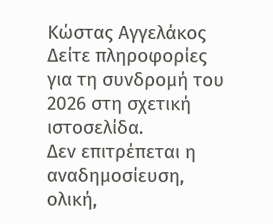Κώστας Αγγελάκος
Δείτε πληροφορίες για τη συνδρομή του 2026 στη σχετική ιστοσελίδα.
Δεν επιτρέπεται η αναδημοσίευση, ολική,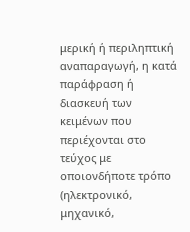μερική ή περιληπτική αναπαραγωγή, η κατά παράφραση ή διασκευή των κειμένων που περιέχονται στο τεύχος με οποιονδήποτε τρόπο (ηλεκτρονικό, μηχανικό,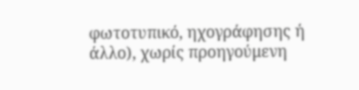φωτοτυπικό, ηχογράφησης ή άλλο), χωρίς προηγούμενη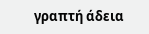γραπτή άδεια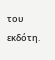του εκδότη.